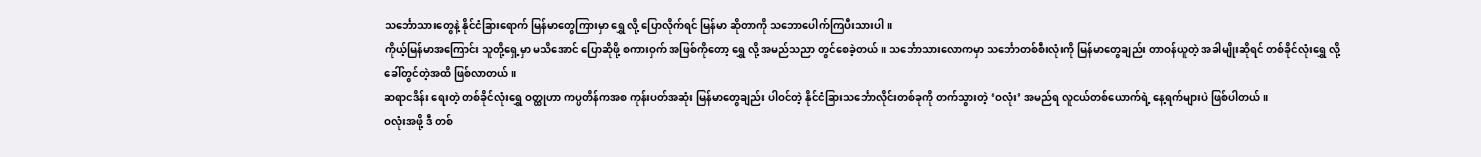သင်္ဘောသားတွေနဲ့ နိုင်ငံခြားရောက် မြန်မာတွေကြားမှာ ရွှေ လို့ ပြောလိုက်ရင် မြန်မာ ဆိုတာကို သဘောပေါက်ကြပီးသားပါ။
ကိုယ့်မြန်မာအကြောင်း သူတို့ရှေ့မှာ မသိအောင် ပြောဆိုဖို့ စကားဝှက် အဖြစ်ကိုတော့ ရွှေ လို့ အမည်သညာ တွင်စေခဲ့တယ်။ သင်္ဘောသားလောကမှာ သင်္ဘောတစ်စီးလုံးကို မြန်မာတွေချည်း တာဝန်ယူတဲ့ အခါမျိုးဆိုရင် တစ်ခိုင်လုံးရွှေ လို့ ခေါ်တွင်တဲ့အထိ ဖြစ်လာတယ်။
ဆရာငဒိန်း ရေးတဲ့ တစ်ခိုင်လုံးရွှေ ဝတ္ထုဟာ ကပ္ပတိန်ကအစ ကုန်းပတ်အဆုံး မြန်မာတွေချည်း ပါဝင်တဲ့ နိုင်ငံခြားသင်္ဘောလိုင်းတစ်ခုကို တက်သွားတဲ့ ‘ဝလုံး’ အမည်ရ လူငယ်တစ်ယောက်ရဲ့ နေ့ရက်များပဲ ဖြစ်ပါတယ်။
ဝလုံးအဖို့ ဒီ တစ်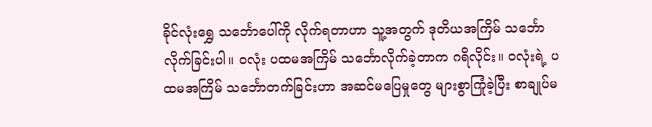ခိုင်လုံးရွှေ သင်္ဘောပေါ်ကို လိုက်ရတာဟာ သူ့အတွက် ဒုတိယအကြိမ် သင်္ဘောလိုက်ခြင်းပါ။ ဝလုံး ပထမအကြိမ် သင်္ဘောလိုက်ခဲ့တာက ဂရိလိုင်း။ ဝလုံးရဲ့ ပထမအကြိမ် သင်္ဘောတက်ခြင်းဟာ အဆင်မပြေမှုတွေ များစွာကြုံခဲ့ပြီး စာချုပ်မ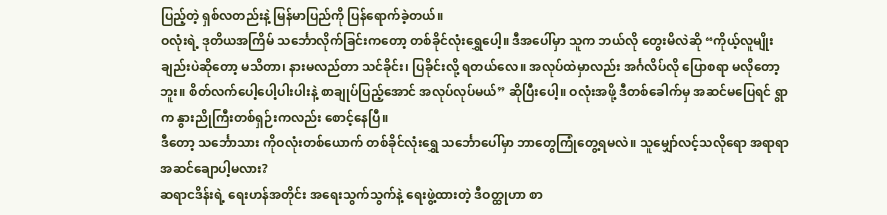ပြည့်တဲ့ ရှစ်လတည်းနဲ့ မြန်မာပြည်ကို ပြန်ရောက်ခဲ့တယ်။
ဝလုံးရဲ့ ဒုတိယအကြိမ် သင်္ဘောလိုက်ခြင်းကတော့ တစ်ခိုင်လုံးရွှေပေါ့။ ဒီအပေါ်မှာ သူက ဘယ်လို တွေးမိလဲဆို “ကိုယ့်လူမျိုးချည်းပဲဆိုတော့ မသိတာ၊ နားမလည်တာ သင်ခိုင်း၊ ပြခိုင်းလို့ ရတယ်လေ။ အလုပ်ထဲမှာလည်း အင်္ဂလိပ်လို ပြောစရာ မလိုတော့ဘူး။ စိတ်လက်ပေါ့ပေါ့ပါးပါးနဲ့ စာချုပ်ပြည့်အောင် အလုပ်လုပ်မယ်” ဆိုပြီးပေါ့။ ဝလုံးအဖို့ ဒီတစ်ခေါက်မှ အဆင်မပြေရင် ရွာက နွားညိုကြီးတစ်ရှဉ်းကလည်း စောင့်နေပြီ။
ဒီတော့ သင်္ဘောသား ကိုဝလုံးတစ်ယောက် တစ်ခိုင်လုံးရွှေ သင်္ဘောပေါ်မှာ ဘာတွေကြုံတွေ့ရမလဲ။ သူမျှော်လင့်သလိုရော အရာရာ အဆင်ချောပါ့မလား?
ဆရာငဒိန်းရဲ့ ရေးဟန်အတိုင်း အရေးသွက်သွက်နဲ့ ရေးဖွဲ့ထားတဲ့ ဒီဝတ္ထုဟာ စာ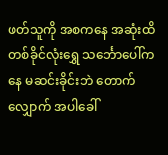ဖတ်သူကို အစကနေ အဆုံးထိ တစ်ခိုင်လုံးရွှေ သင်္ဘောပေါ်ကနေ မဆင်းခိုင်းဘဲ တောက်လျှောက် အပါခေါ်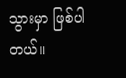သွားမှာ ဖြစ်ပါတယ်။